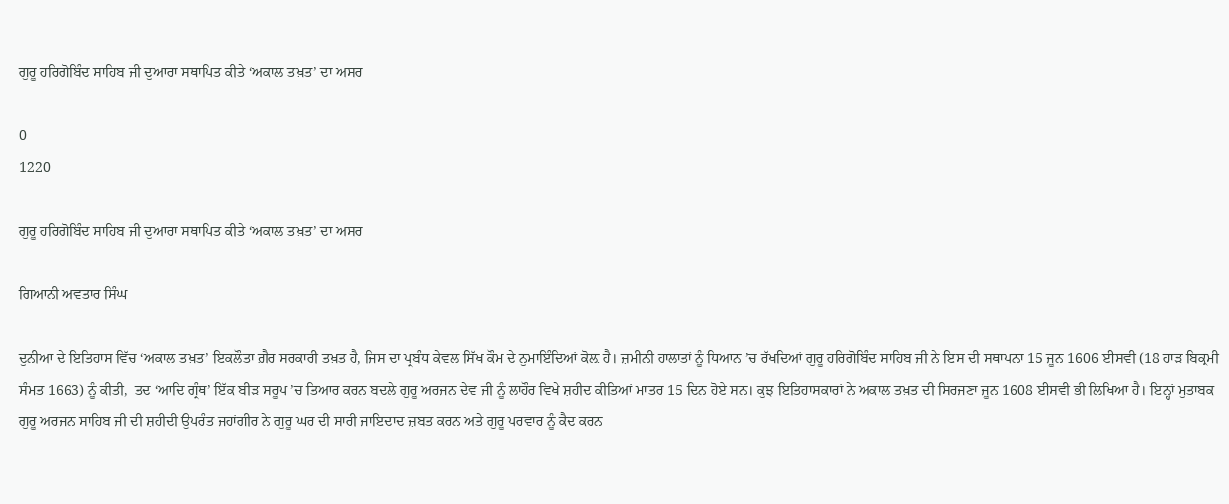ਗੁਰੂ ਹਰਿਗੋਬਿੰਦ ਸਾਹਿਬ ਜੀ ਦੁਆਰਾ ਸਥਾਪਿਤ ਕੀਤੇ ‘ਅਕਾਲ ਤਖ਼ਤ’ ਦਾ ਅਸਰ

0
1220

ਗੁਰੂ ਹਰਿਗੋਬਿੰਦ ਸਾਹਿਬ ਜੀ ਦੁਆਰਾ ਸਥਾਪਿਤ ਕੀਤੇ ‘ਅਕਾਲ ਤਖ਼ਤ’ ਦਾ ਅਸਰ

ਗਿਆਨੀ ਅਵਤਾਰ ਸਿੰਘ

ਦੁਨੀਆ ਦੇ ਇਤਿਹਾਸ ਵਿੱਚ ‘ਅਕਾਲ ਤਖ਼ਤ’ ਇਕਲੌਤਾ ਗ਼ੈਰ ਸਰਕਾਰੀ ਤਖ਼ਤ ਹੈ, ਜਿਸ ਦਾ ਪ੍ਰਬੰਧ ਕੇਵਲ ਸਿੱਖ ਕੌਮ ਦੇ ਨੁਮਾਇੰਦਿਆਂ ਕੋਲ਼ ਹੈ। ਜ਼ਮੀਨੀ ਹਾਲਾਤਾਂ ਨੂੰ ਧਿਆਨ ’ਚ ਰੱਖਦਿਆਂ ਗੁਰੂ ਹਰਿਗੋਬਿੰਦ ਸਾਹਿਬ ਜੀ ਨੇ ਇਸ ਦੀ ਸਥਾਪਨਾ 15 ਜੂਨ 1606 ਈਸਵੀ (18 ਹਾੜ ਬਿਕ੍ਰਮੀ ਸੰਮਤ 1663) ਨੂੰ ਕੀਤੀ,  ਤਦ ‘ਆਦਿ ਗ੍ਰੰਥ’ ਇੱਕ ਬੀੜ ਸਰੂਪ ’ਚ ਤਿਆਰ ਕਰਨ ਬਦਲੇ ਗੁਰੂ ਅਰਜਨ ਦੇਵ ਜੀ ਨੂੰ ਲਾਹੌਰ ਵਿਖੇ ਸ਼ਹੀਦ ਕੀਤਿਆਂ ਮਾਤਰ 15 ਦਿਨ ਹੋਏ ਸਨ। ਕੁਝ ਇਤਿਹਾਸਕਾਰਾਂ ਨੇ ਅਕਾਲ ਤਖ਼ਤ ਦੀ ਸਿਰਜਣਾ ਜੂਨ 1608 ਈਸਵੀ ਭੀ ਲਿਖਿਆ ਹੈ। ਇਨ੍ਹਾਂ ਮੁਤਾਬਕ ਗੁਰੂ ਅਰਜਨ ਸਾਹਿਬ ਜੀ ਦੀ ਸ਼ਹੀਦੀ ਉਪਰੰਤ ਜਹਾਂਗੀਰ ਨੇ ਗੁਰੂ ਘਰ ਦੀ ਸਾਰੀ ਜਾਇਦਾਦ ਜ਼ਬਤ ਕਰਨ ਅਤੇ ਗੁਰੂ ਪਰਵਾਰ ਨੂੰ ਕੈਦ ਕਰਨ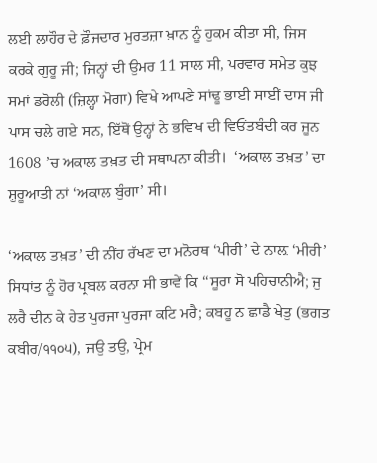ਲਈ ਲਾਹੌਰ ਦੇ ਫ਼ੌਜਦਾਰ ਮੁਰਤਜ਼ਾ ਖ਼ਾਨ ਨੂੰ ਹੁਕਮ ਕੀਤਾ ਸੀ, ਜਿਸ ਕਰਕੇ ਗੁਰੂ ਜੀ; ਜਿਨ੍ਹਾਂ ਦੀ ਉਮਰ 11 ਸਾਲ ਸੀ, ਪਰਵਾਰ ਸਮੇਤ ਕੁਝ ਸਮਾਂ ਡਰੋਲੀ (ਜ਼ਿਲ੍ਹਾ ਮੋਗਾ) ਵਿਖੇ ਆਪਣੇ ਸਾਂਢੂ ਭਾਈ ਸਾਈਂ ਦਾਸ ਜੀ ਪਾਸ ਚਲੇ ਗਏ ਸਨ, ਇੱਥੋਂ ਉਨ੍ਹਾਂ ਨੇ ਭਵਿਖ ਦੀ ਵਿਓਂਤਬੰਦੀ ਕਰ ਜੂਨ 1608 ’ਚ ਅਕਾਲ ਤਖ਼ਤ ਦੀ ਸਥਾਪਨਾ ਕੀਤੀ।  ‘ਅਕਾਲ ਤਖ਼ਤ’ ਦਾ ਸ਼ੁਰੂਆਤੀ ਨਾਂ ‘ਅਕਾਲ ਬੁੰਗਾ’ ਸੀ।

‘ਅਕਾਲ ਤਖ਼ਤ’ ਦੀ ਨੀਂਹ ਰੱਖਣ ਦਾ ਮਨੋਰਥ ‘ਪੀਰੀ’ ਦੇ ਨਾਲ਼ ‘ਮੀਰੀ’ ਸਿਧਾਂਤ ਨੂੰ ਹੋਰ ਪ੍ਰਬਲ ਕਰਨਾ ਸੀ ਭਾਵੇਂ ਕਿ ‘‘ਸੂਰਾ ਸੋ ਪਹਿਚਾਨੀਐ; ਜੁ ਲਰੈ ਦੀਨ ਕੇ ਹੇਤ ਪੁਰਜਾ ਪੁਰਜਾ ਕਟਿ ਮਰੈ; ਕਬਹੂ ਨ ਛਾਡੈ ਖੇਤੁ (ਭਗਤ ਕਬੀਰ/੧੧੦੫), ਜਉ ਤਉ, ਪ੍ਰੇਮ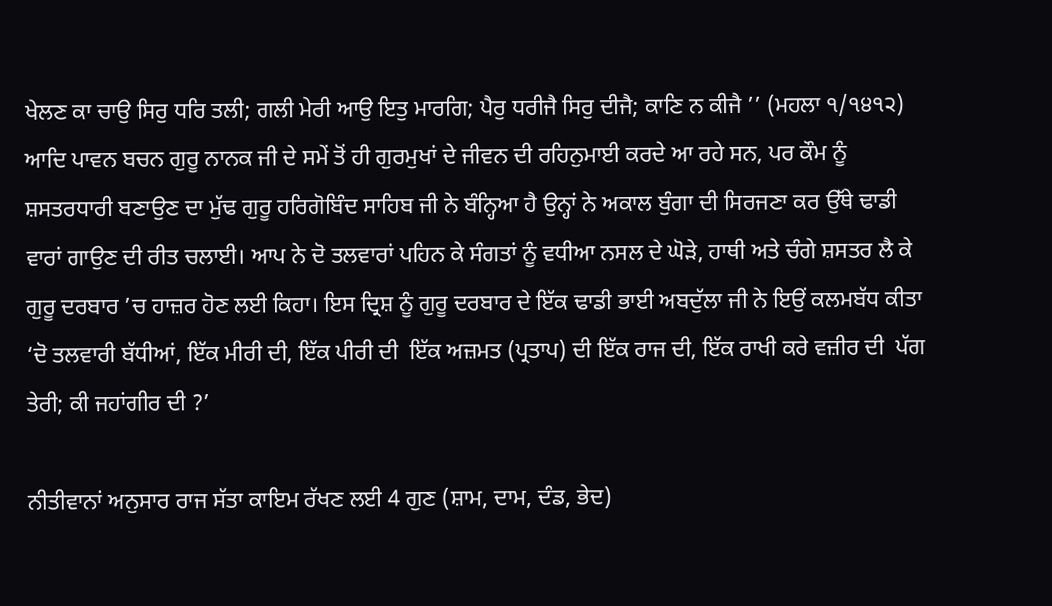ਖੇਲਣ ਕਾ ਚਾਉ ਸਿਰੁ ਧਰਿ ਤਲੀ; ਗਲੀ ਮੇਰੀ ਆਉ ਇਤੁ ਮਾਰਗਿ; ਪੈਰੁ ਧਰੀਜੈ ਸਿਰੁ ਦੀਜੈ; ਕਾਣਿ ਨ ਕੀਜੈ ’’ (ਮਹਲਾ ੧/੧੪੧੨) ਆਦਿ ਪਾਵਨ ਬਚਨ ਗੁਰੂ ਨਾਨਕ ਜੀ ਦੇ ਸਮੇਂ ਤੋਂ ਹੀ ਗੁਰਮੁਖਾਂ ਦੇ ਜੀਵਨ ਦੀ ਰਹਿਨੁਮਾਈ ਕਰਦੇ ਆ ਰਹੇ ਸਨ, ਪਰ ਕੌਮ ਨੂੰ ਸ਼ਸਤਰਧਾਰੀ ਬਣਾਉਣ ਦਾ ਮੁੱਢ ਗੁਰੂ ਹਰਿਗੋਬਿੰਦ ਸਾਹਿਬ ਜੀ ਨੇ ਬੰਨ੍ਹਿਆ ਹੈ ਉਨ੍ਹਾਂ ਨੇ ਅਕਾਲ ਬੁੰਗਾ ਦੀ ਸਿਰਜਣਾ ਕਰ ਉੱਥੇ ਢਾਡੀ ਵਾਰਾਂ ਗਾਉਣ ਦੀ ਰੀਤ ਚਲਾਈ। ਆਪ ਨੇ ਦੋ ਤਲਵਾਰਾਂ ਪਹਿਨ ਕੇ ਸੰਗਤਾਂ ਨੂੰ ਵਧੀਆ ਨਸਲ ਦੇ ਘੋੜੇ, ਹਾਥੀ ਅਤੇ ਚੰਗੇ ਸ਼ਸਤਰ ਲੈ ਕੇ ਗੁਰੂ ਦਰਬਾਰ ’ਚ ਹਾਜ਼ਰ ਹੋਣ ਲਈ ਕਿਹਾ। ਇਸ ਦ੍ਰਿਸ਼ ਨੂੰ ਗੁਰੂ ਦਰਬਾਰ ਦੇ ਇੱਕ ਢਾਡੀ ਭਾਈ ਅਬਦੁੱਲਾ ਜੀ ਨੇ ਇਉਂ ਕਲਮਬੱਧ ਕੀਤਾ ‘ਦੋ ਤਲਵਾਰੀ ਬੱਧੀਆਂ, ਇੱਕ ਮੀਰੀ ਦੀ, ਇੱਕ ਪੀਰੀ ਦੀ  ਇੱਕ ਅਜ਼ਮਤ (ਪ੍ਰਤਾਪ) ਦੀ ਇੱਕ ਰਾਜ ਦੀ, ਇੱਕ ਰਾਖੀ ਕਰੇ ਵਜ਼ੀਰ ਦੀ  ਪੱਗ ਤੇਰੀ; ਕੀ ਜਹਾਂਗੀਰ ਦੀ ?’

ਨੀਤੀਵਾਨਾਂ ਅਨੁਸਾਰ ਰਾਜ ਸੱਤਾ ਕਾਇਮ ਰੱਖਣ ਲਈ 4 ਗੁਣ (ਸ਼ਾਮ, ਦਾਮ, ਦੰਡ, ਭੇਦ)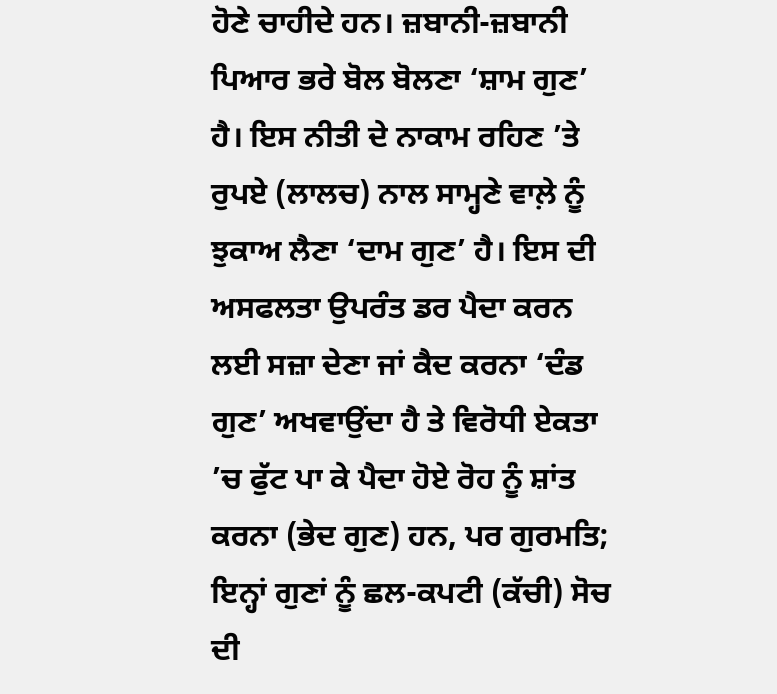ਹੋਣੇ ਚਾਹੀਦੇ ਹਨ। ਜ਼ਬਾਨੀ-ਜ਼ਬਾਨੀ ਪਿਆਰ ਭਰੇ ਬੋਲ ਬੋਲਣਾ ‘ਸ਼ਾਮ ਗੁਣ’ ਹੈ। ਇਸ ਨੀਤੀ ਦੇ ਨਾਕਾਮ ਰਹਿਣ ’ਤੇ ਰੁਪਏ (ਲਾਲਚ) ਨਾਲ ਸਾਮ੍ਹਣੇ ਵਾਲ਼ੇ ਨੂੰ ਝੁਕਾਅ ਲੈਣਾ ‘ਦਾਮ ਗੁਣ’ ਹੈ। ਇਸ ਦੀ ਅਸਫਲਤਾ ਉਪਰੰਤ ਡਰ ਪੈਦਾ ਕਰਨ ਲਈ ਸਜ਼ਾ ਦੇਣਾ ਜਾਂ ਕੈਦ ਕਰਨਾ ‘ਦੰਡ ਗੁਣ’ ਅਖਵਾਉਂਦਾ ਹੈ ਤੇ ਵਿਰੋਧੀ ਏਕਤਾ ’ਚ ਫੁੱਟ ਪਾ ਕੇ ਪੈਦਾ ਹੋਏ ਰੋਹ ਨੂੰ ਸ਼ਾਂਤ ਕਰਨਾ (ਭੇਦ ਗੁਣ) ਹਨ, ਪਰ ਗੁਰਮਤਿ; ਇਨ੍ਹਾਂ ਗੁਣਾਂ ਨੂੰ ਛਲ-ਕਪਟੀ (ਕੱਚੀ) ਸੋਚ ਦੀ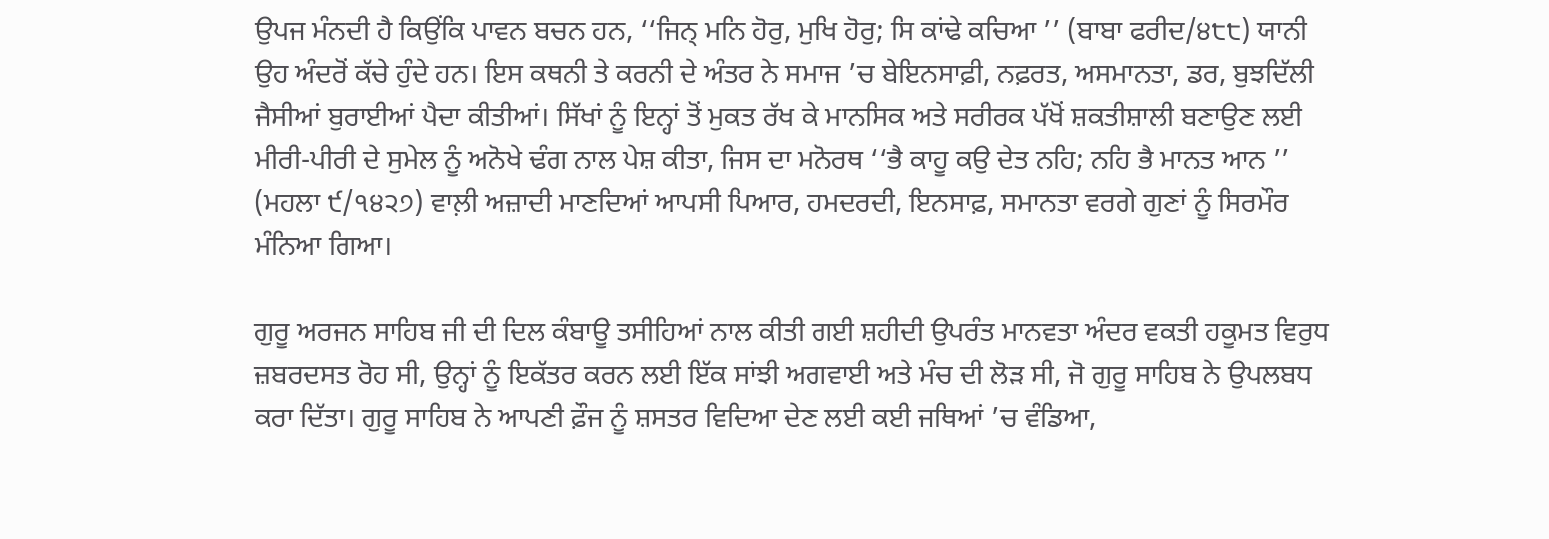ਉਪਜ ਮੰਨਦੀ ਹੈ ਕਿਉਂਕਿ ਪਾਵਨ ਬਚਨ ਹਨ, ‘‘ਜਿਨ੍ ਮਨਿ ਹੋਰੁ, ਮੁਖਿ ਹੋਰੁ; ਸਿ ਕਾਂਢੇ ਕਚਿਆ ’’ (ਬਾਬਾ ਫਰੀਦ/੪੮੮) ਯਾਨੀ ਉਹ ਅੰਦਰੋਂ ਕੱਚੇ ਹੁੰਦੇ ਹਨ। ਇਸ ਕਥਨੀ ਤੇ ਕਰਨੀ ਦੇ ਅੰਤਰ ਨੇ ਸਮਾਜ ’ਚ ਬੇਇਨਸਾਫ਼ੀ, ਨਫ਼ਰਤ, ਅਸਮਾਨਤਾ, ਡਰ, ਬੁਝਦਿੱਲੀ ਜੈਸੀਆਂ ਬੁਰਾਈਆਂ ਪੈਦਾ ਕੀਤੀਆਂ। ਸਿੱਖਾਂ ਨੂੰ ਇਨ੍ਹਾਂ ਤੋਂ ਮੁਕਤ ਰੱਖ ਕੇ ਮਾਨਸਿਕ ਅਤੇ ਸਰੀਰਕ ਪੱਖੋਂ ਸ਼ਕਤੀਸ਼ਾਲੀ ਬਣਾਉਣ ਲਈ ਮੀਰੀ-ਪੀਰੀ ਦੇ ਸੁਮੇਲ ਨੂੰ ਅਨੋਖੇ ਢੰਗ ਨਾਲ ਪੇਸ਼ ਕੀਤਾ, ਜਿਸ ਦਾ ਮਨੋਰਥ ‘‘ਭੈ ਕਾਹੂ ਕਉ ਦੇਤ ਨਹਿ; ਨਹਿ ਭੈ ਮਾਨਤ ਆਨ ’’ (ਮਹਲਾ ੯/੧੪੨੭) ਵਾਲ਼ੀ ਅਜ਼ਾਦੀ ਮਾਣਦਿਆਂ ਆਪਸੀ ਪਿਆਰ, ਹਮਦਰਦੀ, ਇਨਸਾਫ਼, ਸਮਾਨਤਾ ਵਰਗੇ ਗੁਣਾਂ ਨੂੰ ਸਿਰਮੌਰ ਮੰਨਿਆ ਗਿਆ।

ਗੁਰੂ ਅਰਜਨ ਸਾਹਿਬ ਜੀ ਦੀ ਦਿਲ ਕੰਬਾਊ ਤਸੀਹਿਆਂ ਨਾਲ ਕੀਤੀ ਗਈ ਸ਼ਹੀਦੀ ਉਪਰੰਤ ਮਾਨਵਤਾ ਅੰਦਰ ਵਕਤੀ ਹਕੂਮਤ ਵਿਰੁਧ ਜ਼ਬਰਦਸਤ ਰੋਹ ਸੀ, ਉਨ੍ਹਾਂ ਨੂੰ ਇਕੱਤਰ ਕਰਨ ਲਈ ਇੱਕ ਸਾਂਝੀ ਅਗਵਾਈ ਅਤੇ ਮੰਚ ਦੀ ਲੋੜ ਸੀ, ਜੋ ਗੁਰੂ ਸਾਹਿਬ ਨੇ ਉਪਲਬਧ ਕਰਾ ਦਿੱਤਾ। ਗੁਰੂ ਸਾਹਿਬ ਨੇ ਆਪਣੀ ਫ਼ੌਜ ਨੂੰ ਸ਼ਸਤਰ ਵਿਦਿਆ ਦੇਣ ਲਈ ਕਈ ਜਥਿਆਂ ’ਚ ਵੰਡਿਆ,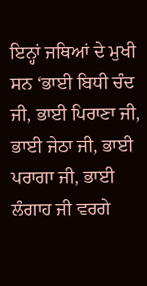ਇਨ੍ਹਾਂ ਜਥਿਆਂ ਦੇ ਮੁਖੀ ਸਨ ‘ਭਾਈ ਬਿਧੀ ਚੰਦ ਜੀ, ਭਾਈ ਪਿਰਾਣਾ ਜੀ, ਭਾਈ ਜੇਠਾ ਜੀ, ਭਾਈ ਪਰਾਗਾ ਜੀ, ਭਾਈ ਲੰਗਾਹ ਜੀ ਵਰਗੇ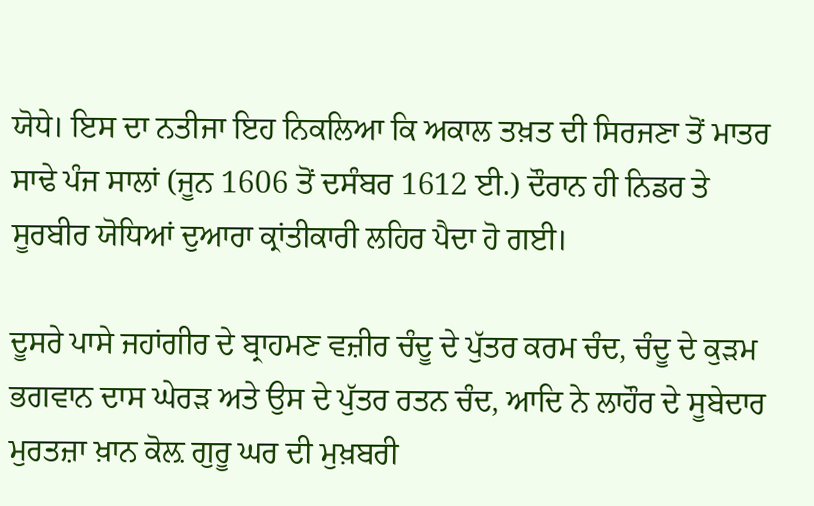ਯੋਧੇ। ਇਸ ਦਾ ਨਤੀਜਾ ਇਹ ਨਿਕਲਿਆ ਕਿ ਅਕਾਲ ਤਖ਼ਤ ਦੀ ਸਿਰਜਣਾ ਤੋਂ ਮਾਤਰ ਸਾਢੇ ਪੰਜ ਸਾਲਾਂ (ਜੂਨ 1606 ਤੋਂ ਦਸੰਬਰ 1612 ਈ.) ਦੌਰਾਨ ਹੀ ਨਿਡਰ ਤੇ ਸੂਰਬੀਰ ਯੋਧਿਆਂ ਦੁਆਰਾ ਕ੍ਰਾਂਤੀਕਾਰੀ ਲਹਿਰ ਪੈਦਾ ਹੋ ਗਈ।

ਦੂਸਰੇ ਪਾਸੇ ਜਹਾਂਗੀਰ ਦੇ ਬ੍ਰਾਹਮਣ ਵਜ਼ੀਰ ਚੰਦੂ ਦੇ ਪੁੱਤਰ ਕਰਮ ਚੰਦ, ਚੰਦੂ ਦੇ ਕੁੜਮ ਭਗਵਾਨ ਦਾਸ ਘੇਰੜ ਅਤੇ ਉਸ ਦੇ ਪੁੱਤਰ ਰਤਨ ਚੰਦ, ਆਦਿ ਨੇ ਲਾਹੌਰ ਦੇ ਸੂਬੇਦਾਰ ਮੁਰਤਜ਼ਾ ਖ਼ਾਨ ਕੋਲ਼ ਗੁਰੂ ਘਰ ਦੀ ਮੁਖ਼ਬਰੀ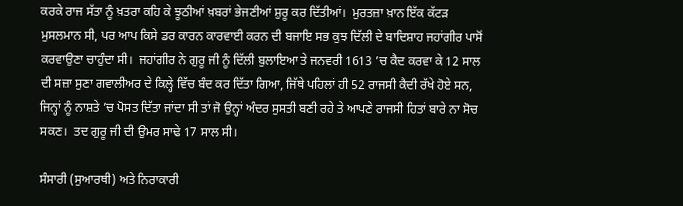ਕਰਕੇ ਰਾਜ ਸੱਤਾ ਨੂੰ ਖ਼ਤਰਾ ਕਹਿ ਕੇ ਝੂਠੀਆਂ ਖ਼ਬਰਾਂ ਭੇਜਣੀਆਂ ਸ਼ੁਰੂ ਕਰ ਦਿੱਤੀਆਂ।  ਮੁਰਤਜ਼ਾ ਖ਼ਾਨ ਇੱਕ ਕੱਟੜ ਮੁਸਲਮਾਨ ਸੀ, ਪਰ ਆਪ ਕਿਸੇ ਡਰ ਕਾਰਨ ਕਾਰਵਾਈ ਕਰਨ ਦੀ ਬਜਾਇ ਸਭ ਕੁਝ ਦਿੱਲੀ ਦੇ ਬਾਦਿਸ਼ਾਹ ਜਹਾਂਗੀਰ ਪਾਸੋਂ ਕਰਵਾਉਣਾ ਚਾਹੁੰਦਾ ਸੀ।  ਜਹਾਂਗੀਰ ਨੇ ਗੁਰੂ ਜੀ ਨੂੰ ਦਿੱਲੀ ਬੁਲਾਇਆ ਤੇ ਜਨਵਰੀ 1613 ’ਚ ਕੈਦ ਕਰਵਾ ਕੇ 12 ਸਾਲ ਦੀ ਸਜ਼ਾ ਸੁਣਾ ਗਵਾਲੀਅਰ ਦੇ ਕਿਲ੍ਹੇ ਵਿੱਚ ਬੰਦ ਕਰ ਦਿੱਤਾ ਗਿਆ, ਜਿੱਥੇ ਪਹਿਲਾਂ ਹੀ 52 ਰਾਜਸੀ ਕੈਦੀ ਰੱਖੇ ਹੋਏ ਸਨ, ਜਿਨ੍ਹਾਂ ਨੂੰ ਨਾਸ਼ਤੇ ’ਚ ਪੋਸਤ ਦਿੱਤਾ ਜਾਂਦਾ ਸੀ ਤਾਂ ਜੋ ਉਨ੍ਹਾਂ ਅੰਦਰ ਸੁਸਤੀ ਬਣੀ ਰਹੇ ਤੇ ਆਪਣੇ ਰਾਜਸੀ ਹਿਤਾਂ ਬਾਰੇ ਨਾ ਸੋਚ ਸਕਣ।  ਤਦ ਗੁਰੂ ਜੀ ਦੀ ਉਮਰ ਸਾਢੇ 17 ਸਾਲ ਸੀ।

ਸੰਸਾਰੀ (ਸੁਆਰਥੀ) ਅਤੇ ਨਿਰਾਕਾਰੀ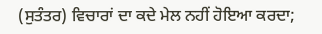(ਸੁਤੰਤਰ) ਵਿਚਾਰਾਂ ਦਾ ਕਦੇ ਮੇਲ ਨਹੀਂ ਹੋਇਆ ਕਰਦਾ;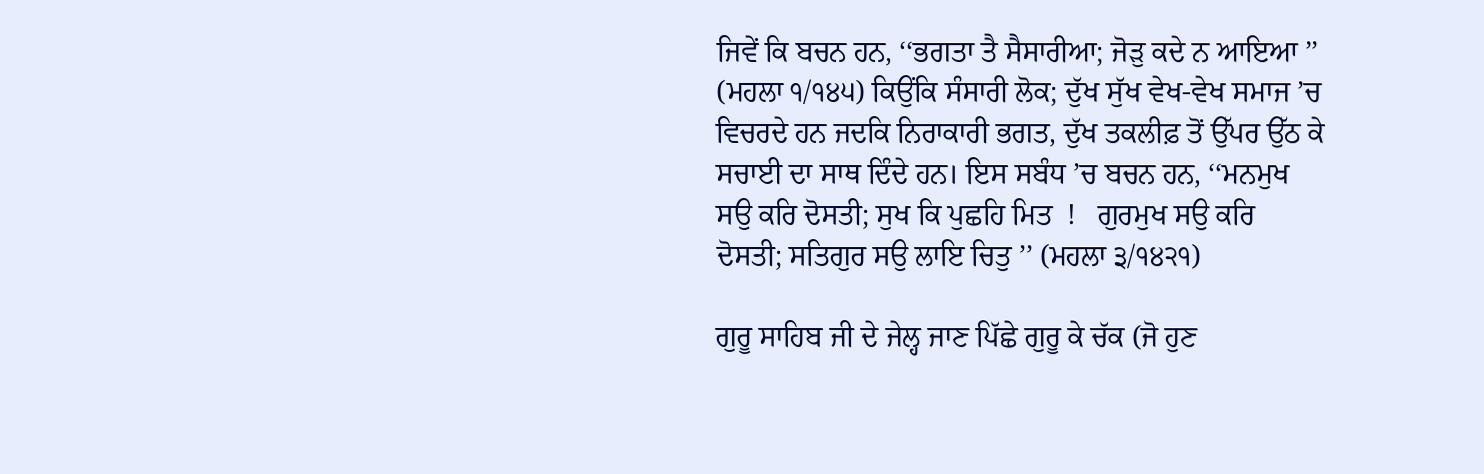ਜਿਵੇਂ ਕਿ ਬਚਨ ਹਨ, ‘‘ਭਗਤਾ ਤੈ ਸੈਸਾਰੀਆ; ਜੋੜੁ ਕਦੇ ਨ ਆਇਆ ’’ (ਮਹਲਾ ੧/੧੪੫) ਕਿਉਂਕਿ ਸੰਸਾਰੀ ਲੋਕ; ਦੁੱਖ ਸੁੱਖ ਵੇਖ-ਵੇਖ ਸਮਾਜ ’ਚ ਵਿਚਰਦੇ ਹਨ ਜਦਕਿ ਨਿਰਾਕਾਰੀ ਭਗਤ, ਦੁੱਖ ਤਕਲੀਫ਼ ਤੋਂ ਉੱਪਰ ਉੱਠ ਕੇ ਸਚਾਈ ਦਾ ਸਾਥ ਦਿੰਦੇ ਹਨ। ਇਸ ਸਬੰਧ ’ਚ ਬਚਨ ਹਨ, ‘‘ਮਨਮੁਖ ਸਉ ਕਰਿ ਦੋਸਤੀ; ਸੁਖ ਕਿ ਪੁਛਹਿ ਮਿਤ  !   ਗੁਰਮੁਖ ਸਉ ਕਰਿ ਦੋਸਤੀ; ਸਤਿਗੁਰ ਸਉ ਲਾਇ ਚਿਤੁ ’’ (ਮਹਲਾ ੩/੧੪੨੧)

ਗੁਰੂ ਸਾਹਿਬ ਜੀ ਦੇ ਜੇਲ੍ਹ ਜਾਣ ਪਿੱਛੇ ਗੁਰੂ ਕੇ ਚੱਕ (ਜੋ ਹੁਣ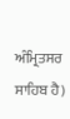ਅੰਮ੍ਰਿਤਸਰ ਸਾਹਿਬ ਹੈ)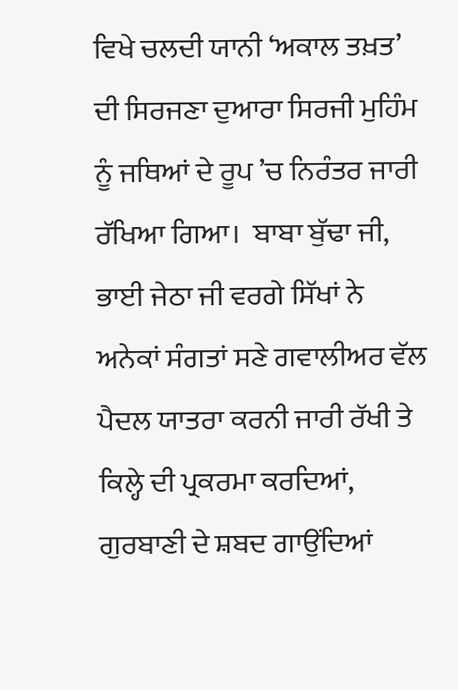ਵਿਖੇ ਚਲਦੀ ਯਾਨੀ ‘ਅਕਾਲ ਤਖ਼ਤ’ ਦੀ ਸਿਰਜਣਾ ਦੁਆਰਾ ਸਿਰਜੀ ਮੁਹਿੰਮ ਨੂੰ ਜਥਿਆਂ ਦੇ ਰੂਪ ’ਚ ਨਿਰੰਤਰ ਜਾਰੀ ਰੱਖਿਆ ਗਿਆ।  ਬਾਬਾ ਬੁੱਢਾ ਜੀ, ਭਾਈ ਜੇਠਾ ਜੀ ਵਰਗੇ ਸਿੱਖਾਂ ਨੇ ਅਨੇਕਾਂ ਸੰਗਤਾਂ ਸਣੇ ਗਵਾਲੀਅਰ ਵੱਲ ਪੈਦਲ ਯਾਤਰਾ ਕਰਨੀ ਜਾਰੀ ਰੱਖੀ ਤੇ ਕਿਲ੍ਹੇ ਦੀ ਪ੍ਰਕਰਮਾ ਕਰਦਿਆਂ, ਗੁਰਬਾਣੀ ਦੇ ਸ਼ਬਦ ਗਾਉਂਦਿਆਂ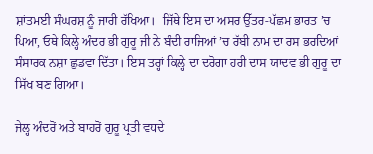ਸ਼ਾਂਤਮਈ ਸੰਘਰਸ਼ ਨੂੰ ਜਾਰੀ ਰੱਖਿਆ।  ਜਿੱਥੇ ਇਸ ਦਾ ਅਸਰ ਉੱਤਰ-ਪੱਛਮ ਭਾਰਤ ’ਚ ਪਿਆ, ਓਥੇ ਕਿਲ੍ਹੇ ਅੰਦਰ ਭੀ ਗੁਰੂ ਜੀ ਨੇ ਬੰਦੀ ਰਾਜਿਆਂ ’ਚ ਰੱਬੀ ਨਾਮ ਦਾ ਰਸ ਭਰਦਿਆਂ ਸੰਸਾਰਕ ਨਸ਼ਾ ਛੁਡਵਾ ਦਿੱਤਾ। ਇਸ ਤਰ੍ਹਾਂ ਕਿਲ੍ਹੇ ਦਾ ਦਰੋਗਾ ਹਰੀ ਦਾਸ ਯਾਦਵ ਭੀ ਗੁਰੂ ਦਾ ਸਿੱਖ ਬਣ ਗਿਆ।

ਜੇਲ੍ਹ ਅੰਦਰੋਂ ਅਤੇ ਬਾਹਰੋਂ ਗੁਰੂ ਪ੍ਰਤੀ ਵਧਦੇ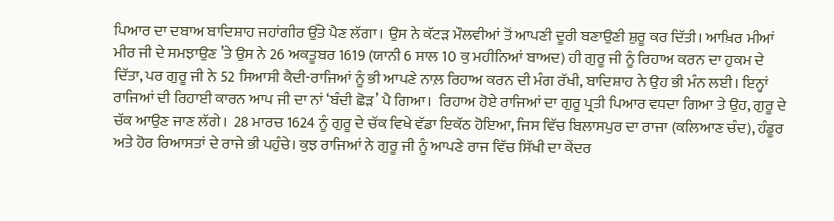ਪਿਆਰ ਦਾ ਦਬਾਅ ਬਾਦਿਸ਼ਾਹ ਜਹਾਂਗੀਰ ਉੱਤੇ ਪੈਣ ਲੱਗਾ। ਉਸ ਨੇ ਕੱਟੜ ਮੌਲਵੀਆਂ ਤੋਂ ਆਪਣੀ ਦੂਰੀ ਬਣਾਉਣੀ ਸ਼ੁਰੂ ਕਰ ਦਿੱਤੀ। ਆਖ਼ਿਰ ਮੀਆਂ ਮੀਰ ਜੀ ਦੇ ਸਮਝਾਉਣ ’ਤੇ ਉਸ ਨੇ 26 ਅਕਤੂਬਰ 1619 (ਯਾਨੀ 6 ਸਾਲ 10 ਕੁ ਮਹੀਨਿਆਂ ਬਾਅਦ) ਹੀ ਗੁਰੂ ਜੀ ਨੂੰ ਰਿਹਾਅ ਕਰਨ ਦਾ ਹੁਕਮ ਦੇ ਦਿੱਤਾ, ਪਰ ਗੁਰੂ ਜੀ ਨੇ 52 ਸਿਆਸੀ ਕੈਦੀ-ਰਾਜਿਆਂ ਨੂੰ ਭੀ ਆਪਣੇ ਨਾਲ਼ ਰਿਹਾਅ ਕਰਨ ਦੀ ਮੰਗ ਰੱਖੀ, ਬਾਦਿਸ਼ਾਹ ਨੇ ਉਹ ਭੀ ਮੰਨ ਲਈ। ਇਨ੍ਹਾਂ ਰਾਜਿਆਂ ਦੀ ਰਿਹਾਈ ਕਾਰਨ ਆਪ ਜੀ ਦਾ ਨਾਂ ‘ਬੰਦੀ ਛੋੜ’ ਪੈ ਗਿਆ।  ਰਿਹਾਅ ਹੋਏ ਰਾਜਿਆਂ ਦਾ ਗੁਰੂ ਪ੍ਰਤੀ ਪਿਆਰ ਵਧਦਾ ਗਿਆ ਤੇ ਉਹ, ਗੁਰੂ ਦੇ ਚੱਕ ਆਉਣ ਜਾਣ ਲੱਗੇ।  28 ਮਾਰਚ 1624 ਨੂੰ ਗੁਰੂ ਦੇ ਚੱਕ ਵਿਖੇ ਵੱਡਾ ਇਕੱਠ ਹੋਇਆ, ਜਿਸ ਵਿੱਚ ਬਿਲਾਸਪੁਰ ਦਾ ਰਾਜਾ (ਕਲਿਆਣ ਚੰਦ), ਹੰਡੂਰ ਅਤੇ ਹੋਰ ਰਿਆਸਤਾਂ ਦੇ ਰਾਜੇ ਭੀ ਪਹੁੰਚੇ। ਕੁਝ ਰਾਜਿਆਂ ਨੇ ਗੁਰੂ ਜੀ ਨੂੰ ਆਪਣੇ ਰਾਜ ਵਿੱਚ ਸਿੱਖੀ ਦਾ ਕੇਂਦਰ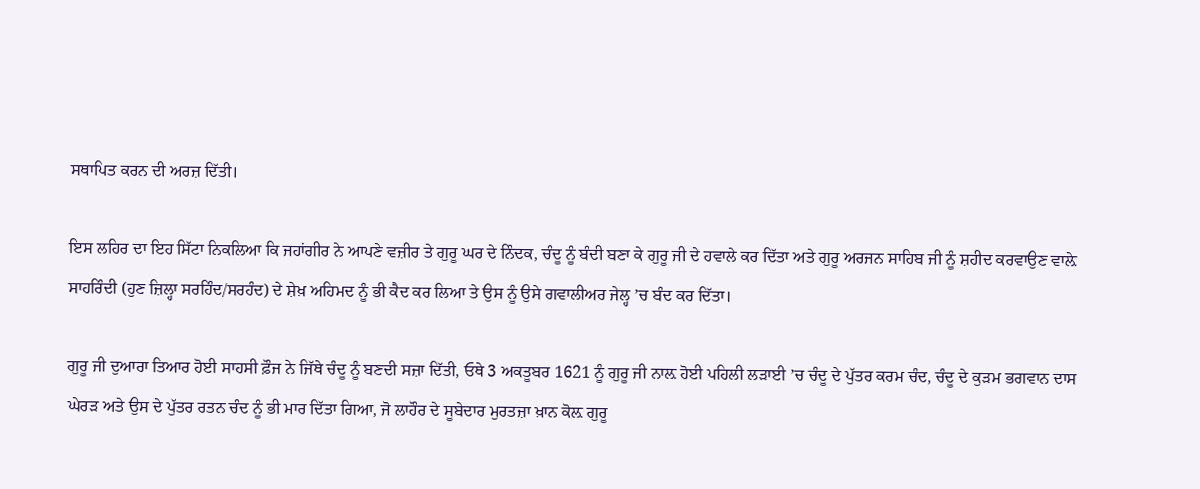ਸਥਾਪਿਤ ਕਰਨ ਦੀ ਅਰਜ਼ ਦਿੱਤੀ।

ਇਸ ਲਹਿਰ ਦਾ ਇਹ ਸਿੱਟਾ ਨਿਕਲਿਆ ਕਿ ਜਹਾਂਗੀਰ ਨੇ ਆਪਣੇ ਵਜ਼ੀਰ ਤੇ ਗੁਰੂ ਘਰ ਦੇ ਨਿੰਦਕ, ਚੰਦੂ ਨੂੰ ਬੰਦੀ ਬਣਾ ਕੇ ਗੁਰੂ ਜੀ ਦੇ ਹਵਾਲੇ ਕਰ ਦਿੱਤਾ ਅਤੇ ਗੁਰੂ ਅਰਜਨ ਸਾਹਿਬ ਜੀ ਨੂੰ ਸ਼ਹੀਦ ਕਰਵਾਉਣ ਵਾਲ਼ੇ ਸਾਹਰਿੰਦੀ (ਹੁਣ ਜ਼ਿਲ੍ਹਾ ਸਰਹਿੰਦ/ਸਰਹੰਦ) ਦੇ ਸ਼ੇਖ਼ ਅਹਿਮਦ ਨੂੰ ਭੀ ਕੈਦ ਕਰ ਲਿਆ ਤੇ ਉਸ ਨੂੰ ਉਸੇ ਗਵਾਲੀਅਰ ਜੇਲ੍ਹ ’ਚ ਬੰਦ ਕਰ ਦਿੱਤਾ।

ਗੁਰੂ ਜੀ ਦੁਆਰਾ ਤਿਆਰ ਹੋਈ ਸਾਹਸੀ ਫ਼ੌਜ ਨੇ ਜਿੱਥੇ ਚੰਦੂ ਨੂੰ ਬਣਦੀ ਸਜ਼ਾ ਦਿੱਤੀ, ਓਥੇ 3 ਅਕਤੂਬਰ 1621 ਨੂੰ ਗੁਰੂ ਜੀ ਨਾਲ਼ ਹੋਈ ਪਹਿਲੀ ਲੜਾਈ ’ਚ ਚੰਦੂ ਦੇ ਪੁੱਤਰ ਕਰਮ ਚੰਦ, ਚੰਦੂ ਦੇ ਕੁੜਮ ਭਗਵਾਨ ਦਾਸ ਘੇਰੜ ਅਤੇ ਉਸ ਦੇ ਪੁੱਤਰ ਰਤਨ ਚੰਦ ਨੂੰ ਭੀ ਮਾਰ ਦਿੱਤਾ ਗਿਆ, ਜੋ ਲਾਹੌਰ ਦੇ ਸੂਬੇਦਾਰ ਮੁਰਤਜ਼ਾ ਖ਼ਾਨ ਕੋਲ਼ ਗੁਰੂ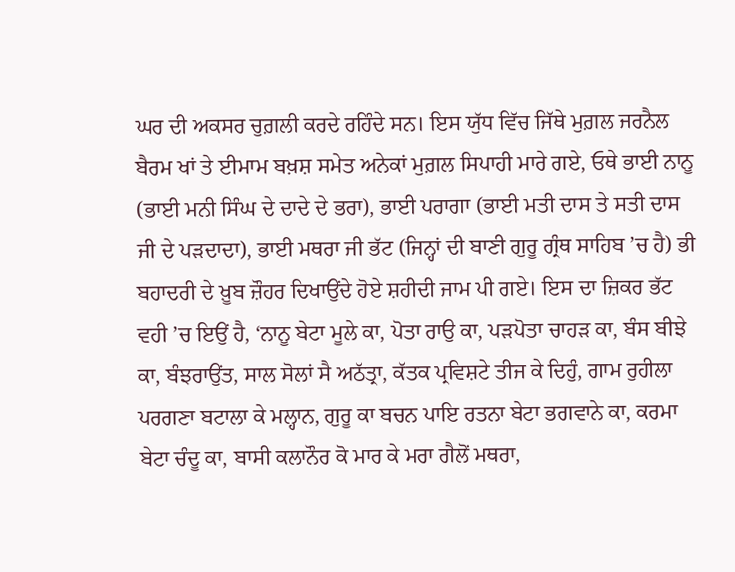ਘਰ ਦੀ ਅਕਸਰ ਚੁਗ਼ਲੀ ਕਰਦੇ ਰਹਿੰਦੇ ਸਨ। ਇਸ ਯੁੱਧ ਵਿੱਚ ਜਿੱਥੇ ਮੁਗ਼ਲ ਜਰਨੈਲ ਬੈਰਮ ਖਾਂ ਤੇ ਈਮਾਮ ਬਖ਼ਸ਼ ਸਮੇਤ ਅਨੇਕਾਂ ਮੁਗ਼ਲ ਸਿਪਾਹੀ ਮਾਰੇ ਗਏ, ਓਥੇ ਭਾਈ ਨਾਨੂ (ਭਾਈ ਮਨੀ ਸਿੰਘ ਦੇ ਦਾਦੇ ਦੇ ਭਰਾ), ਭਾਈ ਪਰਾਗਾ (ਭਾਈ ਮਤੀ ਦਾਸ ਤੇ ਸਤੀ ਦਾਸ ਜੀ ਦੇ ਪੜਦਾਦਾ), ਭਾਈ ਮਥਰਾ ਜੀ ਭੱਟ (ਜਿਨ੍ਹਾਂ ਦੀ ਬਾਣੀ ਗੁਰੂ ਗ੍ਰੰਥ ਸਾਹਿਬ ’ਚ ਹੈ) ਭੀ ਬਹਾਦਰੀ ਦੇ ਖ਼ੂਬ ਜ਼ੌਹਰ ਦਿਖਾਉਂਦੇ ਹੋਏ ਸ਼ਹੀਦੀ ਜਾਮ ਪੀ ਗਏ। ਇਸ ਦਾ ਜ਼ਿਕਰ ਭੱਟ ਵਹੀ ’ਚ ਇਉਂ ਹੈ, ‘ਨਾਨੂ ਬੇਟਾ ਮੂਲੇ ਕਾ, ਪੋਤਾ ਰਾਉ ਕਾ, ਪੜਪੋਤਾ ਚਾਹੜ ਕਾ, ਬੰਸ ਬੀਝੇ ਕਾ, ਬੰਝਰਾਉਂਤ, ਸਾਲ ਸੋਲਾਂ ਸੈ ਅਠੱਤ੍ਰਾ, ਕੱਤਕ ਪ੍ਰਵਿਸ਼ਟੇ ਤੀਜ ਕੇ ਦਿਹੁੰ, ਗਾਮ ਰੁਹੀਲਾ ਪਰਗਣਾ ਬਟਾਲਾ ਕੇ ਮਲ੍ਹਾਨ, ਗੁਰੂ ਕਾ ਬਚਨ ਪਾਇ ਰਤਨਾ ਬੇਟਾ ਭਗਵਾਨੇ ਕਾ, ਕਰਮਾ ਬੇਟਾ ਚੰਦੂ ਕਾ, ਬਾਸੀ ਕਲਾਨੌਰ ਕੋ ਮਾਰ ਕੇ ਮਰਾ ਗੈਲੋਂ ਮਥਰਾ,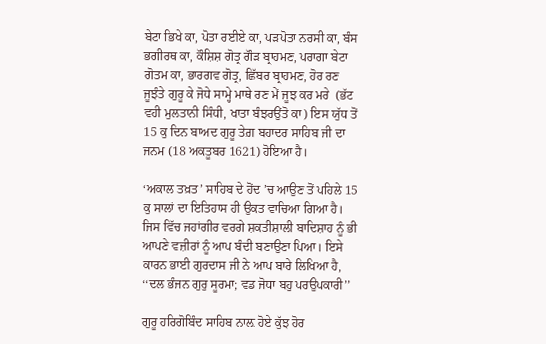ਬੇਟਾ ਭਿਖੇ ਕਾ, ਪੋਤਾ ਰਈਏ ਕਾ, ਪੜਪੋਤਾ ਨਰਸੀ ਕਾ, ਬੰਸ ਭਗੀਰਥ ਕਾ, ਕੌਸ਼ਿਸ਼ ਗੋਤ੍ਰ ਗੌੜ ਬ੍ਰਾਹਮਣ, ਪਰਾਗਾ ਬੇਟਾ ਗੋਤਮ ਕਾ, ਭਾਰਗਵ ਗੋਤ੍ਰ, ਛਿੱਬਰ ਬ੍ਰਾਹਮਣ, ਹੋਰ ਰਣ ਜੂਝੰਤੇ ਗੁਰੂ ਕੇ ਜੋਧੇ ਸਾਮ੍ਹੇ ਮਾਥੇ ਰਣ ਮੇਂ ਜੂਝ ਕਰ ਮਰੇ  (ਭੱਟ ਵਹੀ ਮੁਲਤਾਨੀ ਸਿੰਧੀ, ਖਾਤਾ ਬੰਝਰਉਂਤੋ ਕਾ) ਇਸ ਯੁੱਧ ਤੋਂ 15 ਕੁ ਦਿਨ ਬਾਅਦ ਗੁਰੂ ਤੇਗ਼ ਬਹਾਦਰ ਸਾਹਿਬ ਜੀ ਦਾ ਜਨਮ (18 ਅਕਤੂਬਰ 1621) ਹੋਇਆ ਹੈ।

‘ਅਕਾਲ ਤਖ਼ਤ’ ਸਾਹਿਬ ਦੇ ਹੋਂਦ ’ਚ ਆਉਣ ਤੋਂ ਪਹਿਲੇ 15 ਕੁ ਸਾਲਾਂ ਦਾ ਇਤਿਹਾਸ ਹੀ ਉਕਤ ਵਾਚਿਆ ਗਿਆ ਹੈ। ਜਿਸ ਵਿੱਚ ਜਹਾਂਗੀਰ ਵਰਗੇ ਸ਼ਕਤੀਸ਼ਾਲੀ ਬਾਦਿਸ਼ਾਹ ਨੂੰ ਭੀ ਆਪਣੇ ਵਜ਼ੀਰਾਂ ਨੂੰ ਆਪ ਬੰਦੀ ਬਣਾਉਣਾ ਪਿਆ। ਇਸੇ ਕਾਰਨ ਭਾਈ ਗੁਰਦਾਸ ਜੀ ਨੇ ਆਪ ਬਾਰੇ ਲਿਖਿਆ ਹੈ, ‘‘ਦਲ ਭੰਜਨ ਗੁਰੁ ਸੂਰਮਾ; ਵਡ ਜੋਧਾ ਬਹੁ ਪਰਉਪਕਾਰੀ’’

ਗੁਰੂ ਹਰਿਗੋਬਿੰਦ ਸਾਹਿਬ ਨਾਲ਼ ਹੋਏ ਕੁੱਝ ਹੋਰ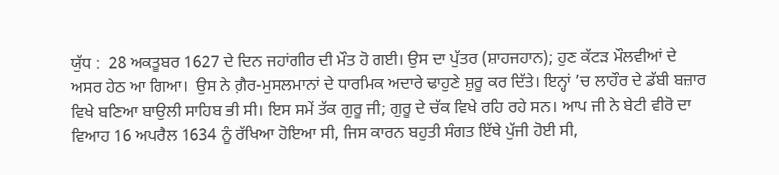ਯੁੱਧ :  28 ਅਕਤੂਬਰ 1627 ਦੇ ਦਿਨ ਜਹਾਂਗੀਰ ਦੀ ਮੌਤ ਹੋ ਗਈ। ਉਸ ਦਾ ਪੁੱਤਰ (ਸ਼ਾਹਜਹਾਨ); ਹੁਣ ਕੱਟੜ ਮੌਲਵੀਆਂ ਦੇ ਅਸਰ ਹੇਠ ਆ ਗਿਆ।  ਉਸ ਨੇ ਗ਼ੈਰ-ਮੁਸਲਮਾਨਾਂ ਦੇ ਧਾਰਮਿਕ ਅਦਾਰੇ ਢਾਹੁਣੇ ਸ਼ੁਰੂ ਕਰ ਦਿੱਤੇ। ਇਨ੍ਹਾਂ ’ਚ ਲਾਹੌਰ ਦੇ ਡੱਬੀ ਬਜ਼ਾਰ ਵਿਖੇ ਬਣਿਆ ਬਾਉਲੀ ਸਾਹਿਬ ਭੀ ਸੀ। ਇਸ ਸਮੇਂ ਤੱਕ ਗੁਰੂ ਜੀ; ਗੁਰੂ ਦੇ ਚੱਕ ਵਿਖੇ ਰਹਿ ਰਹੇ ਸਨ। ਆਪ ਜੀ ਨੇ ਬੇਟੀ ਵੀਰੋ ਦਾ ਵਿਆਹ 16 ਅਪਰੈਲ 1634 ਨੂੰ ਰੱਖਿਆ ਹੋਇਆ ਸੀ, ਜਿਸ ਕਾਰਨ ਬਹੁਤੀ ਸੰਗਤ ਇੱਥੇ ਪੁੱਜੀ ਹੋਈ ਸੀ,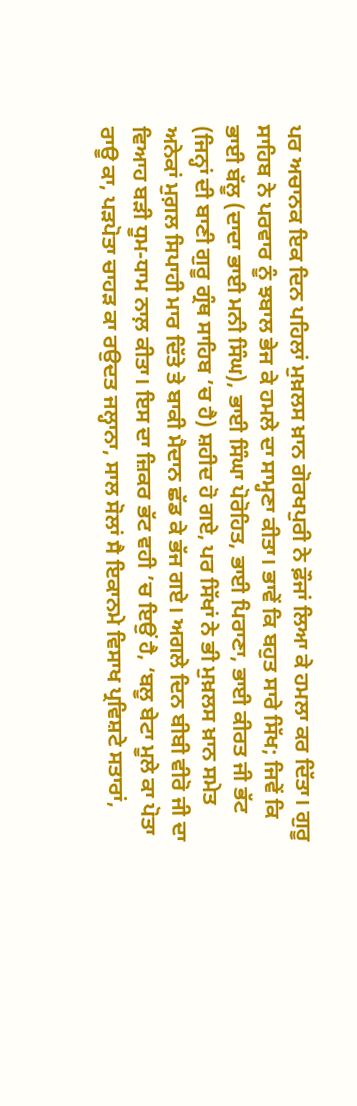ਪਰ ਅਚਾਨਕ ਇਕ ਦਿਨ ਪਹਿਲਾਂ ਮੁਖ਼ਲਸ ਖ਼ਾਨ ਗੋਰਖਪੁਰੀ ਨੇ ਫ਼ੌਜਾਂ ਲਿਆ ਕੇ ਹਮਲਾ ਕਰ ਦਿੱਤਾ। ਗੁਰੂ ਸਾਹਿਬ ਨੇ ਪਰਵਾਰ ਨੂੰ ਝਬਾਲ ਭੇਜ ਕੇ ਹਮਲੇ ਦਾ ਸਾਮ੍ਹਣਾ ਕੀਤਾ। ਭਾਵੇਂ ਕਿ ਬਹੁਤ ਸਾਰੇ ਸਿੱਖ; ਜਿਵੇਂ ਕਿ ਭਾਈ ਬੱਲੂ (ਦਾਦਾ ਭਾਈ ਮਨੀ ਸਿੰਘ), ਭਾਈ ਸਿੰਘਾ ਪੋਰੋਹਿਤ, ਭਾਈ ਪਿਰਾਣਾ, ਭਾਈ ਕੀਰਤ ਜੀ ਭੱਟ (ਜਿਨ੍ਹਾਂ ਦੀ ਬਾਣੀ ਗੁਰੂ ਗ੍ਰੰਥ ਸਾਹਿਬ ’ਚ ਹੈ) ਸ਼ਹੀਦ ਹੋ ਗਏ, ਪਰ ਸਿੱਖਾਂ ਨੇ ਭੀ ਮੁਖ਼ਲਸ ਖ਼ਾਨ ਸਮੇਤ ਅਨੇਕਾਂ ਮੁਗ਼ਲ ਸਿਪਾਹੀ ਮਾਰ ਦਿੱਤੇ ਤੇ ਬਾਕੀ ਮੈਦਾਨ ਛੱਡ ਕੇ ਭੱਜ ਗਏ। ਅਗਲੇ ਦਿਨ ਬੀਬੀ ਵੀਰੋ ਜੀ ਦਾ ਵਿਆਹ ਬੜੀ ਧੂਮ-ਧਾਮ ਨਾਲ਼ ਕੀਤਾ। ਇਸ ਦਾ ਜ਼ਿਕਰ ਭੱਟ ਵਹੀ ’ਚ ਇਉਂ ਹੈ, ‘ਬਲੂ ਬੇਟਾ ਮੂਲੇ ਕਾ ਪੋਤਾ ਰਾਊ ਕਾ, ਪੜਪੋਤਾ ਚਾਹੜ ਕਾ ਰਉਦਤ ਜਲ੍ਹਾਨਾ, ਸਾਲ ਸੋਲਾਂ ਸੈ ਇਕਾਨਮੇ ਵਿਸਾਖ ਪ੍ਰਵਿਸ਼ਟੇ ਸਤਾਰਾਂ,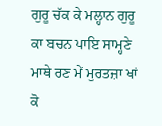ਗੁਰੂ ਚੱਕ ਕੇ ਮਲ੍ਹਾਨ ਗੁਰੂ ਕਾ ਬਚਨ ਪਾਇ ਸਾਮ੍ਹਣੇ ਮਾਥੇ ਰਣ ਮੇਂ ਮੁਰਤਜ਼ਾ ਖਾਂ ਕੋ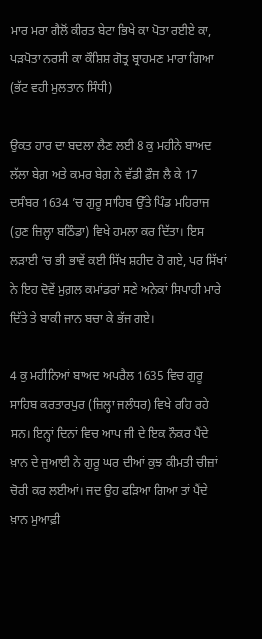ਮਾਰ ਮਰਾ ਗੈਲੋਂ ਕੀਰਤ ਬੇਟਾ ਭਿਖੇ ਕਾ ਪੋਤਾ ਰਈਏ ਕਾ, ਪੜਪੋਤਾ ਨਰਸੀ ਕਾ ਕੌਸ਼ਿਸ਼ ਗੋਤ੍ਰ ਬ੍ਰਾਹਮਣ ਮਾਰਾ ਗਿਆ (ਭੱਟ ਵਹੀ ਮੁਲਤਾਨ ਸਿੰਧੀ)

ਉਕਤ ਹਾਰ ਦਾ ਬਦਲਾ ਲੈਣ ਲਈ 8 ਕੁ ਮਹੀਨੇ ਬਾਅਦ ਲੱਲਾ ਬੇਗ਼ ਅਤੇ ਕਮਰ ਬੇਗ਼ ਨੇ ਵੱਡੀ ਫ਼ੌਜ ਲੈ ਕੇ 17 ਦਸੰਬਰ 1634 ’ਚ ਗੁਰੂ ਸਾਹਿਬ ਉੱਤੇ ਪਿੰਡ ਮਹਿਰਾਜ  (ਹੁਣ ਜ਼ਿਲ੍ਹਾ ਬਠਿੰਡਾ) ਵਿਖੇ ਹਮਲਾ ਕਰ ਦਿੱਤਾ। ਇਸ ਲੜਾਈ ’ਚ ਭੀ ਭਾਵੇਂ ਕਈ ਸਿੱਖ ਸ਼ਹੀਦ ਹੋ ਗਏ, ਪਰ ਸਿੱਖਾਂ ਨੇ ਇਹ ਦੋਵੇਂ ਮੁਗ਼ਲ ਕਮਾਂਡਰਾਂ ਸਣੇ ਅਨੇਕਾਂ ਸਿਪਾਹੀ ਮਾਰੇ ਦਿੱਤੇ ਤੇ ਬਾਕੀ ਜਾਨ ਬਚਾ ਕੇ ਭੱਜ ਗਏ।

4 ਕੁ ਮਹੀਨਿਆਂ ਬਾਅਦ ਅਪਰੈਲ 1635 ਵਿਚ ਗੁਰੂ ਸਾਹਿਬ ਕਰਤਾਰਪੁਰ (ਜ਼ਿਲ੍ਹਾ ਜਲੰਧਰ) ਵਿਖੇ ਰਹਿ ਰਹੇ ਸਨ। ਇਨ੍ਹਾਂ ਦਿਨਾਂ ਵਿਚ ਆਪ ਜੀ ਦੇ ਇਕ ਨੌਕਰ ਪੈਂਦੇ ਖ਼ਾਨ ਦੇ ਜੁਆਈ ਨੇ ਗੁਰੂ ਘਰ ਦੀਆਂ ਕੁਝ ਕੀਮਤੀ ਚੀਜ਼ਾਂ ਚੋਰੀ ਕਰ ਲਈਆਂ। ਜਦ ਉਹ ਫੜਿਆ ਗਿਆ ਤਾਂ ਪੈਂਦੇ ਖ਼ਾਨ ਮੁਆਫ਼ੀ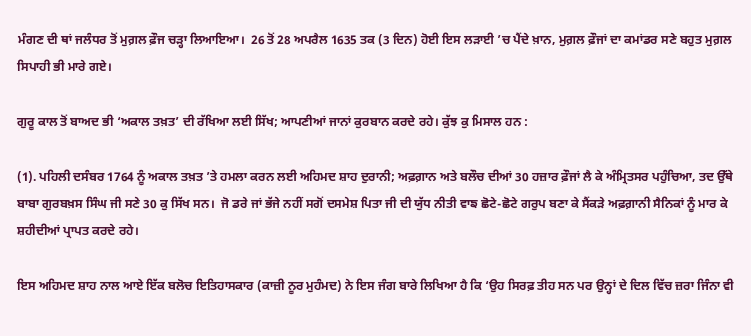ਮੰਗਣ ਦੀ ਥਾਂ ਜਲੰਧਰ ਤੋਂ ਮੁਗ਼ਲ ਫ਼ੌਜ ਚੜ੍ਹਾ ਲਿਆਇਆ।  26 ਤੋਂ 28 ਅਪਰੈਲ 1635 ਤਕ (3 ਦਿਨ) ਹੋਈ ਇਸ ਲੜਾਈ ’ਚ ਪੈਂਦੇ ਖ਼ਾਨ, ਮੁਗ਼ਲ ਫ਼ੌਜਾਂ ਦਾ ਕਮਾਂਡਰ ਸਣੇ ਬਹੁਤ ਮੁਗ਼ਲ ਸਿਪਾਹੀ ਭੀ ਮਾਰੇ ਗਏ।

ਗੁਰੂ ਕਾਲ ਤੋਂ ਬਾਅਦ ਭੀ ‘ਅਕਾਲ ਤਖ਼ਤ’ ਦੀ ਰੱਖਿਆ ਲਈ ਸਿੱਖ; ਆਪਣੀਆਂ ਜਾਨਾਂ ਕੁਰਬਾਨ ਕਰਦੇ ਰਹੇ। ਕੁੱਝ ਕੁ ਮਿਸਾਲ ਹਨ :

(1). ਪਹਿਲੀ ਦਸੰਬਰ 1764 ਨੂੰ ਅਕਾਲ ਤਖ਼ਤ ’ਤੇ ਹਮਲਾ ਕਰਨ ਲਈ ਅਹਿਮਦ ਸ਼ਾਹ ਦੁਰਾਨੀ; ਅਫ਼ਗ਼ਾਨ ਅਤੇ ਬਲੌਚ ਦੀਆਂ 30 ਹਜ਼ਾਰ ਫ਼ੌਜਾਂ ਲੈ ਕੇ ਅੰਮ੍ਰਿਤਸਰ ਪਹੁੰਚਿਆ, ਤਦ ਉੱਥੇ ਬਾਬਾ ਗੁਰਬਖ਼ਸ ਸਿੰਘ ਜੀ ਸਣੇ 30 ਕੁ ਸਿੱਖ ਸਨ।  ਜੋ ਡਰੇ ਜਾਂ ਭੱਜੇ ਨਹੀਂ ਸਗੋਂ ਦਸਮੇਸ਼ ਪਿਤਾ ਜੀ ਦੀ ਯੁੱਧ ਨੀਤੀ ਵਾਙ ਛੋਟੇ-ਛੋਟੇ ਗਰੁਪ ਬਣਾ ਕੇ ਸੈਂਕੜੇ ਅਫ਼ਗ਼ਾਨੀ ਸੈਨਿਕਾਂ ਨੂੰ ਮਾਰ ਕੇ ਸ਼ਹੀਦੀਆਂ ਪ੍ਰਾਪਤ ਕਰਦੇ ਰਹੇ।

ਇਸ ਅਹਿਮਦ ਸ਼ਾਹ ਨਾਲ ਆਏ ਇੱਕ ਬਲੋਚ ਇਤਿਹਾਸਕਾਰ (ਕਾਜ਼ੀ ਨੂਰ ਮੁਹੰਮਦ) ਨੇ ਇਸ ਜੰਗ ਬਾਰੇ ਲਿਖਿਆ ਹੈ ਕਿ ‘ਉਹ ਸਿਰਫ਼ ਤੀਹ ਸਨ ਪਰ ਉਨ੍ਹਾਂ ਦੇ ਦਿਲ ਵਿੱਚ ਜ਼ਰਾ ਜਿੰਨਾ ਵੀ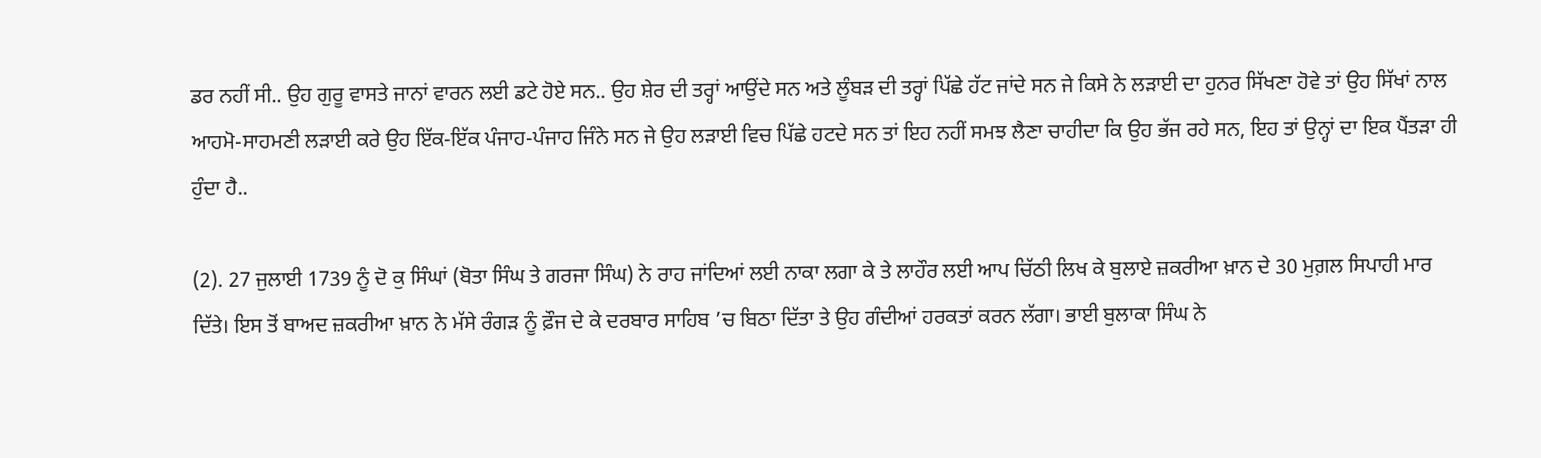ਡਰ ਨਹੀਂ ਸੀ.. ਉਹ ਗੁਰੂ ਵਾਸਤੇ ਜਾਨਾਂ ਵਾਰਨ ਲਈ ਡਟੇ ਹੋਏ ਸਨ.. ਉਹ ਸ਼ੇਰ ਦੀ ਤਰ੍ਹਾਂ ਆਉਂਦੇ ਸਨ ਅਤੇ ਲੂੰਬੜ ਦੀ ਤਰ੍ਹਾਂ ਪਿੱਛੇ ਹੱਟ ਜਾਂਦੇ ਸਨ ਜੇ ਕਿਸੇ ਨੇ ਲੜਾਈ ਦਾ ਹੁਨਰ ਸਿੱਖਣਾ ਹੋਵੇ ਤਾਂ ਉਹ ਸਿੱਖਾਂ ਨਾਲ ਆਹਮੋ-ਸਾਹਮਣੀ ਲੜਾਈ ਕਰੇ ਉਹ ਇੱਕ-ਇੱਕ ਪੰਜਾਹ-ਪੰਜਾਹ ਜਿੰਨੇ ਸਨ ਜੇ ਉਹ ਲੜਾਈ ਵਿਚ ਪਿੱਛੇ ਹਟਦੇ ਸਨ ਤਾਂ ਇਹ ਨਹੀਂ ਸਮਝ ਲੈਣਾ ਚਾਹੀਦਾ ਕਿ ਉਹ ਭੱਜ ਰਹੇ ਸਨ, ਇਹ ਤਾਂ ਉਨ੍ਹਾਂ ਦਾ ਇਕ ਪੈਂਤੜਾ ਹੀ ਹੁੰਦਾ ਹੈ..

(2). 27 ਜੁਲਾਈ 1739 ਨੂੰ ਦੋ ਕੁ ਸਿੰਘਾਂ (ਬੋਤਾ ਸਿੰਘ ਤੇ ਗਰਜਾ ਸਿੰਘ) ਨੇ ਰਾਹ ਜਾਂਦਿਆਂ ਲਈ ਨਾਕਾ ਲਗਾ ਕੇ ਤੇ ਲਾਹੌਰ ਲਈ ਆਪ ਚਿੱਠੀ ਲਿਖ ਕੇ ਬੁਲਾਏ ਜ਼ਕਰੀਆ ਖ਼ਾਨ ਦੇ 30 ਮੁਗ਼ਲ ਸਿਪਾਹੀ ਮਾਰ ਦਿੱਤੇ। ਇਸ ਤੋਂ ਬਾਅਦ ਜ਼ਕਰੀਆ ਖ਼ਾਨ ਨੇ ਮੱਸੇ ਰੰਗੜ ਨੂੰ ਫ਼ੌਜ ਦੇ ਕੇ ਦਰਬਾਰ ਸਾਹਿਬ ’ਚ ਬਿਠਾ ਦਿੱਤਾ ਤੇ ਉਹ ਗੰਦੀਆਂ ਹਰਕਤਾਂ ਕਰਨ ਲੱਗਾ। ਭਾਈ ਬੁਲਾਕਾ ਸਿੰਘ ਨੇ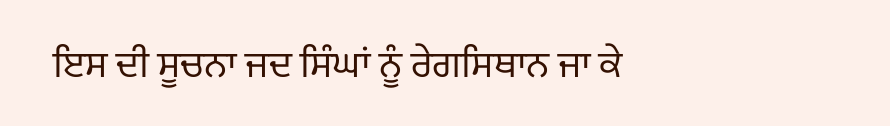ਇਸ ਦੀ ਸੂਚਨਾ ਜਦ ਸਿੰਘਾਂ ਨੂੰ ਰੇਗਸਿਥਾਨ ਜਾ ਕੇ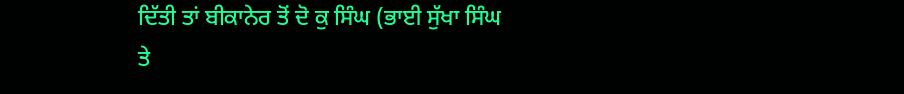ਦਿੱਤੀ ਤਾਂ ਬੀਕਾਨੇਰ ਤੋਂ ਦੋ ਕੁ ਸਿੰਘ (ਭਾਈ ਸੁੱਖਾ ਸਿੰਘ ਤੇ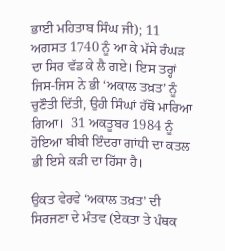ਭਾਈ ਮਹਿਤਾਬ ਸਿੰਘ ਜੀ); 11 ਅਗਸਤ 1740 ਨੂੰ ਆ ਕੇ ਮੱਸੇ ਰੰਘੜ ਦਾ ਸਿਰ ਵੱਡ ਕੇ ਲੈ ਗਏ। ਇਸ ਤਰ੍ਹਾਂ ਜਿਸ-ਜਿਸ ਨੇ ਭੀ ‘ਅਕਾਲ ਤਖ਼ਤ’ ਨੂੰ ਚੁਣੌਤੀ ਦਿੱਤੀ, ਉਹੀ ਸਿੰਘਾਂ ਹੱਥੋਂ ਮਾਰਿਆ ਗਿਆ।  31 ਅਕਤੂਬਰ 1984 ਨੂੰ ਹੋਇਆ ਬੀਬੀ ਇੰਦਰਾ ਗਾਂਧੀ ਦਾ ਕਤਲ ਭੀ ਇਸੇ ਕੜੀ ਦਾ ਹਿੱਸਾ ਹੈ।

ਉਕਤ ਵੇਰਵੇ ‘ਅਕਾਲ ਤਖ਼ਤ’ ਦੀ ਸਿਰਜਣਾ ਦੇ ਮੰਤਵ (ਏਕਤਾ ਤੇ ਪੰਥਕ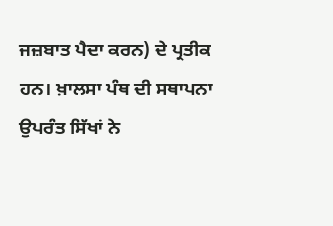ਜਜ਼ਬਾਤ ਪੈਦਾ ਕਰਨ) ਦੇ ਪ੍ਰਤੀਕ ਹਨ। ਖ਼ਾਲਸਾ ਪੰਥ ਦੀ ਸਥਾਪਨਾ ਉਪਰੰਤ ਸਿੱਖਾਂ ਨੇ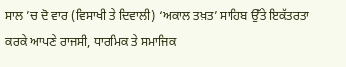ਸਾਲ ’ਚ ਦੋ ਵਾਰ (ਵਿਸਾਖੀ ਤੇ ਦਿਵਾਲੀ) ‘ਅਕਾਲ ਤਖ਼ਤ’ ਸਾਹਿਬ ਉੱਤੇ ਇਕੱਤਰਤਾ ਕਰਕੇ ਆਪਣੇ ਰਾਜਸੀ, ਧਾਰਮਿਕ ਤੇ ਸਮਾਜਿਕ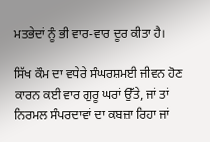ਮਤਭੇਦਾਂ ਨੂੰ ਭੀ ਵਾਰ-ਵਾਰ ਦੂਰ ਕੀਤਾ ਹੈ।

ਸਿੱਖ ਕੌਮ ਦਾ ਵਧੇਰੇ ਸੰਘਰਸ਼ਮਈ ਜੀਵਨ ਹੋਣ ਕਾਰਨ ਕਈ ਵਾਰ ਗੁਰੂ ਘਰਾਂ ਉੱਤੇ, ਜਾਂ ਤਾਂ ਨਿਰਮਲ ਸੰਪਰਦਾਵਾਂ ਦਾ ਕਬਜ਼ਾ ਰਿਹਾ ਜਾਂ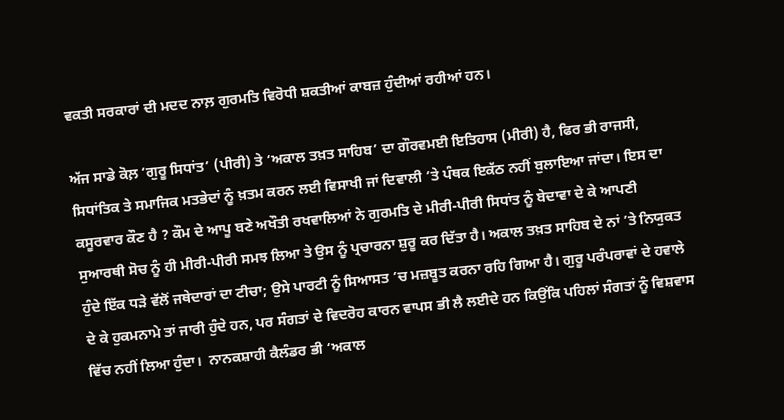ਵਕਤੀ ਸਰਕਾਰਾਂ ਦੀ ਮਦਦ ਨਾਲ਼ ਗੁਰਮਤਿ ਵਿਰੋਧੀ ਸ਼ਕਤੀਆਂ ਕਾਬਜ਼ ਹੁੰਦੀਆਂ ਰਹੀਆਂ ਹਨ।

ਅੱਜ ਸਾਡੇ ਕੋਲ਼ ‘ਗੁਰੂ ਸਿਧਾਂਤ’ (ਪੀਰੀ) ਤੇ ‘ਅਕਾਲ ਤਖ਼ਤ ਸਾਹਿਬ’ ਦਾ ਗੌਰਵਮਈ ਇਤਿਹਾਸ (ਮੀਰੀ) ਹੈ, ਫਿਰ ਭੀ ਰਾਜਸੀ, ਸਿਧਾਂਤਿਕ ਤੇ ਸਮਾਜਿਕ ਮਤਭੇਦਾਂ ਨੂੰ ਖ਼ਤਮ ਕਰਨ ਲਈ ਵਿਸਾਖੀ ਜਾਂ ਦਿਵਾਲੀ ’ਤੇ ਪੰਥਕ ਇਕੱਠ ਨਹੀਂ ਬੁਲਾਇਆ ਜਾਂਦਾ। ਇਸ ਦਾ ਕਸੂਰਵਾਰ ਕੌਣ ਹੈ ? ਕੌਮ ਦੇ ਆਪੂ ਬਣੇ ਅਖੌਤੀ ਰਖਵਾਲਿਆਂ ਨੇ ਗੁਰਮਤਿ ਦੇ ਮੀਰੀ-ਪੀਰੀ ਸਿਧਾਂਤ ਨੂੰ ਬੇਦਾਵਾ ਦੇ ਕੇ ਆਪਣੀ ਸੁਆਰਥੀ ਸੋਚ ਨੂੰ ਹੀ ਮੀਰੀ-ਪੀਰੀ ਸਮਝ ਲਿਆ ਤੇ ਉਸ ਨੂੰ ਪ੍ਰਚਾਰਨਾ ਸ਼ੁਰੂ ਕਰ ਦਿੱਤਾ ਹੈ। ਅਕਾਲ ਤਖ਼ਤ ਸਾਹਿਬ ਦੇ ਨਾਂ ’ਤੇ ਨਿਯੁਕਤ ਹੁੰਦੇ ਇੱਕ ਧੜੇ ਵੱਲੋਂ ਜਥੇਦਾਰਾਂ ਦਾ ਟੀਚਾ; ਉਸੇ ਪਾਰਟੀ ਨੂੰ ਸਿਆਸਤ ’ਚ ਮਜ਼ਬੂਤ ਕਰਨਾ ਰਹਿ ਗਿਆ ਹੈ। ਗੁਰੂ ਪਰੰਪਰਾਵਾਂ ਦੇ ਹਵਾਲੇ ਦੇ ਕੇ ਹੁਕਮਨਾਮੇ ਤਾਂ ਜਾਰੀ ਹੁੰਦੇ ਹਨ, ਪਰ ਸੰਗਤਾਂ ਦੇ ਵਿਦਰੋਹ ਕਾਰਨ ਵਾਪਸ ਭੀ ਲੈ ਲਈਦੇ ਹਨ ਕਿਉਂਕਿ ਪਹਿਲਾਂ ਸੰਗਤਾਂ ਨੂੰ ਵਿਸ਼ਵਾਸ ਵਿੱਚ ਨਹੀਂ ਲਿਆ ਹੁੰਦਾ।  ਨਾਨਕਸ਼ਾਹੀ ਕੈਲੰਡਰ ਭੀ ‘ਅਕਾਲ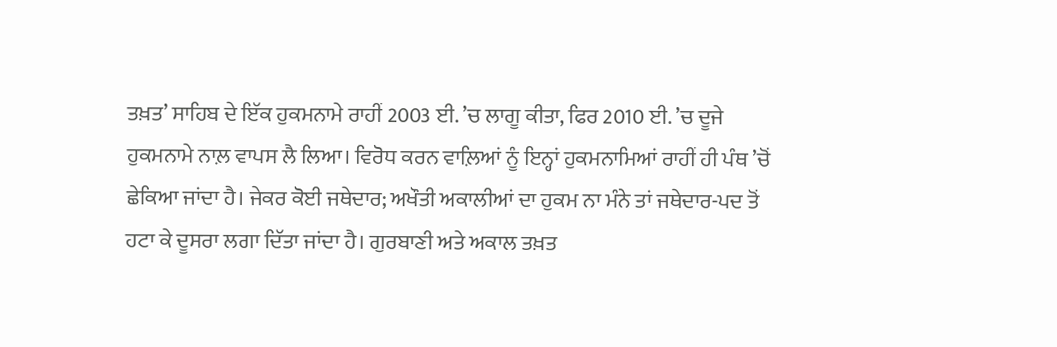ਤਖ਼ਤ’ ਸਾਹਿਬ ਦੇ ਇੱਕ ਹੁਕਮਨਾਮੇ ਰਾਹੀਂ 2003 ਈ. ’ਚ ਲਾਗੂ ਕੀਤਾ, ਫਿਰ 2010 ਈ. ’ਚ ਦੂਜੇ ਹੁਕਮਨਾਮੇ ਨਾਲ਼ ਵਾਪਸ ਲੈ ਲਿਆ। ਵਿਰੋਧ ਕਰਨ ਵਾਲ਼ਿਆਂ ਨੂੰ ਇਨ੍ਹਾਂ ਹੁਕਮਨਾਮਿਆਂ ਰਾਹੀਂ ਹੀ ਪੰਥ ’ਚੋਂ ਛੇਕਿਆ ਜਾਂਦਾ ਹੈ। ਜੇਕਰ ਕੋਈ ਜਥੇਦਾਰ; ਅਖੌਤੀ ਅਕਾਲੀਆਂ ਦਾ ਹੁਕਮ ਨਾ ਮੰਨੇ ਤਾਂ ਜਥੇਦਾਰ-ਪਦ ਤੋਂ ਹਟਾ ਕੇ ਦੂਸਰਾ ਲਗਾ ਦਿੱਤਾ ਜਾਂਦਾ ਹੈ। ਗੁਰਬਾਣੀ ਅਤੇ ਅਕਾਲ ਤਖ਼ਤ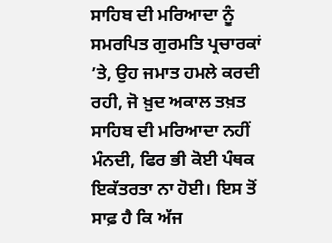ਸਾਹਿਬ ਦੀ ਮਰਿਆਦਾ ਨੂੰ ਸਮਰਪਿਤ ਗੁਰਮਤਿ ਪ੍ਰਚਾਰਕਾਂ ’ਤੇ, ਉਹ ਜਮਾਤ ਹਮਲੇ ਕਰਦੀ ਰਹੀ, ਜੋ ਖ਼ੁਦ ਅਕਾਲ ਤਖ਼ਤ ਸਾਹਿਬ ਦੀ ਮਰਿਆਦਾ ਨਹੀਂ ਮੰਨਦੀ, ਫਿਰ ਭੀ ਕੋਈ ਪੰਥਕ ਇਕੱਤਰਤਾ ਨਾ ਹੋਈ। ਇਸ ਤੋਂ ਸਾਫ਼ ਹੈ ਕਿ ਅੱਜ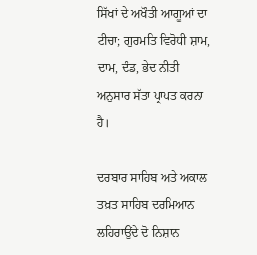ਸਿੱਖਾਂ ਦੇ ਅਖੌਤੀ ਆਗੂਆਂ ਦਾ ਟੀਚਾ; ਗੁਰਮਤਿ ਵਿਰੋਧੀ ਸ਼ਾਮ, ਦਾਮ, ਦੰਡ, ਭੇਦ ਨੀਤੀ ਅਨੁਸਾਰ ਸੱਤਾ ਪ੍ਰਾਪਤ ਕਰਨਾ ਹੈ।

ਦਰਬਾਰ ਸਾਹਿਬ ਅਤੇ ਅਕਾਲ ਤਖ਼ਤ ਸਾਹਿਬ ਦਰਮਿਆਨ ਲਹਿਰਾਉਂਦੇ ਦੋ ਨਿਸ਼ਾਨ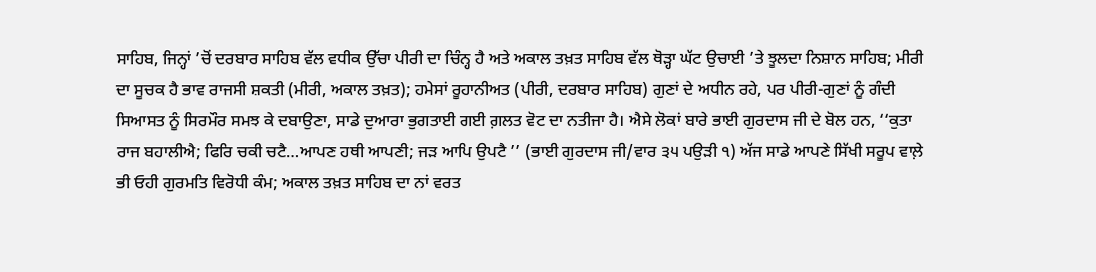ਸਾਹਿਬ, ਜਿਨ੍ਹਾਂ ’ਚੋਂ ਦਰਬਾਰ ਸਾਹਿਬ ਵੱਲ ਵਧੀਕ ਉੱਚਾ ਪੀਰੀ ਦਾ ਚਿੰਨ੍ਹ ਹੈ ਅਤੇ ਅਕਾਲ ਤਖ਼ਤ ਸਾਹਿਬ ਵੱਲ ਥੋੜ੍ਹਾ ਘੱਟ ਉਚਾਈ ’ਤੇ ਝੂਲਦਾ ਨਿਸ਼ਾਨ ਸਾਹਿਬ; ਮੀਰੀ ਦਾ ਸੂਚਕ ਹੈ ਭਾਵ ਰਾਜਸੀ ਸ਼ਕਤੀ (ਮੀਰੀ, ਅਕਾਲ ਤਖ਼ਤ); ਹਮੇਸਾਂ ਰੂਹਾਨੀਅਤ (ਪੀਰੀ, ਦਰਬਾਰ ਸਾਹਿਬ) ਗੁਣਾਂ ਦੇ ਅਧੀਨ ਰਹੇ, ਪਰ ਪੀਰੀ-ਗੁਣਾਂ ਨੂੰ ਗੰਦੀ ਸਿਆਸਤ ਨੂੰ ਸਿਰਮੌਰ ਸਮਝ ਕੇ ਦਬਾਉਣਾ, ਸਾਡੇ ਦੁਆਰਾ ਭੁਗਤਾਈ ਗਈ ਗ਼ਲਤ ਵੋਟ ਦਾ ਨਤੀਜਾ ਹੈ। ਐਸੇ ਲੋਕਾਂ ਬਾਰੇ ਭਾਈ ਗੁਰਦਾਸ ਜੀ ਦੇ ਬੋਲ ਹਨ, ‘‘ਕੁਤਾ ਰਾਜ ਬਹਾਲੀਐ; ਫਿਰਿ ਚਕੀ ਚਟੈ…ਆਪਣ ਹਥੀ ਆਪਣੀ; ਜੜ ਆਪਿ ਉਪਟੈ ’’ (ਭਾਈ ਗੁਰਦਾਸ ਜੀ/ਵਾਰ ੩੫ ਪਉੜੀ ੧) ਅੱਜ ਸਾਡੇ ਆਪਣੇ ਸਿੱਖੀ ਸਰੂਪ ਵਾਲ਼ੇ ਭੀ ਓਹੀ ਗੁਰਮਤਿ ਵਿਰੋਧੀ ਕੰਮ; ਅਕਾਲ ਤਖ਼ਤ ਸਾਹਿਬ ਦਾ ਨਾਂ ਵਰਤ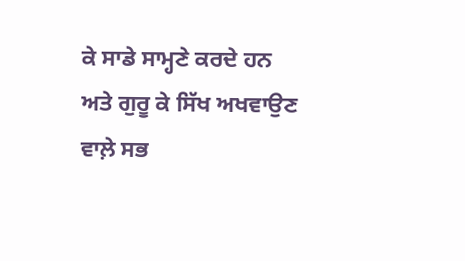ਕੇ ਸਾਡੇ ਸਾਮ੍ਹਣੇ ਕਰਦੇ ਹਨ ਅਤੇ ਗੁਰੂ ਕੇ ਸਿੱਖ ਅਖਵਾਉਣ ਵਾਲ਼ੇ ਸਭ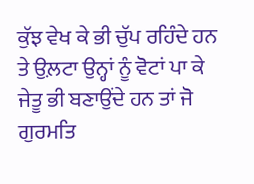ਕੁੱਝ ਵੇਖ ਕੇ ਭੀ ਚੁੱਪ ਰਹਿੰਦੇ ਹਨ ਤੇ ਉਲ਼ਟਾ ਉਨ੍ਹਾਂ ਨੂੰ ਵੋਟਾਂ ਪਾ ਕੇ ਜੇਤੂ ਭੀ ਬਣਾਉਂਦੇ ਹਨ ਤਾਂ ਜੋ ਗੁਰਮਤਿ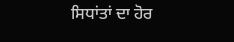ਸਿਧਾਂਤਾਂ ਦਾ ਹੋਰ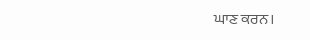ਘਾਣ ਕਰਨ।